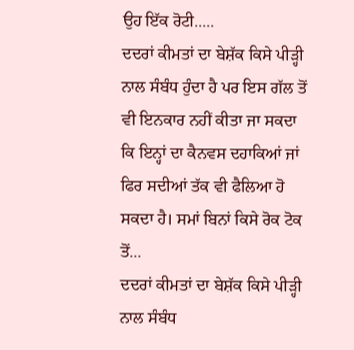ਉਹ ਇੱਕ ਰੋਟੀ.....
ਦਦਰਾਂ ਕੀਮਤਾਂ ਦਾ ਬੇਸ਼ੱਕ ਕਿਸੇ ਪੀੜ੍ਹੀ ਨਾਲ ਸੰਬੰਧ ਹੁੰਦਾ ਹੈ ਪਰ ਇਸ ਗੱਲ ਤੋਂ ਵੀ ਇਨਕਾਰ ਨਹੀਂ ਕੀਤਾ ਜਾ ਸਕਦਾ ਕਿ ਇਨ੍ਹਾਂ ਦਾ ਕੈਨਵਸ ਦਹਾਕਿਆਂ ਜਾਂ ਫਿਰ ਸਦੀਆਂ ਤੱਕ ਵੀ ਫੈਲਿਆ ਹੋ ਸਕਦਾ ਹੈ। ਸਮਾਂ ਬਿਨਾਂ ਕਿਸੇ ਰੋਕ ਟੋਕ ਤੋਂ...
ਦਦਰਾਂ ਕੀਮਤਾਂ ਦਾ ਬੇਸ਼ੱਕ ਕਿਸੇ ਪੀੜ੍ਹੀ ਨਾਲ ਸੰਬੰਧ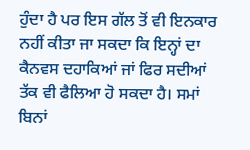ਹੁੰਦਾ ਹੈ ਪਰ ਇਸ ਗੱਲ ਤੋਂ ਵੀ ਇਨਕਾਰ ਨਹੀਂ ਕੀਤਾ ਜਾ ਸਕਦਾ ਕਿ ਇਨ੍ਹਾਂ ਦਾ ਕੈਨਵਸ ਦਹਾਕਿਆਂ ਜਾਂ ਫਿਰ ਸਦੀਆਂ ਤੱਕ ਵੀ ਫੈਲਿਆ ਹੋ ਸਕਦਾ ਹੈ। ਸਮਾਂ ਬਿਨਾਂ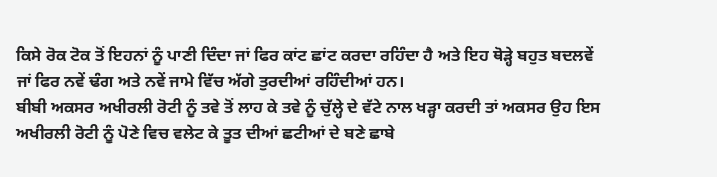ਕਿਸੇ ਰੋਕ ਟੋਕ ਤੋਂ ਇਹਨਾਂ ਨੂੰ ਪਾਣੀ ਦਿੰਦਾ ਜਾਂ ਫਿਰ ਕਾਂਟ ਛਾਂਟ ਕਰਦਾ ਰਹਿੰਦਾ ਹੈ ਅਤੇ ਇਹ ਥੋੜ੍ਹੇ ਬਹੁਤ ਬਦਲਵੇਂ ਜਾਂ ਫਿਰ ਨਵੇਂ ਢੰਗ ਅਤੇ ਨਵੇਂ ਜਾਮੇ ਵਿੱਚ ਅੱਗੇ ਤੁਰਦੀਆਂ ਰਹਿੰਦੀਆਂ ਹਨ।
ਬੀਬੀ ਅਕਸਰ ਅਖੀਰਲੀ ਰੋਟੀ ਨੂੰ ਤਵੇ ਤੋਂ ਲਾਹ ਕੇ ਤਵੇ ਨੂੰ ਚੁੱਲ੍ਹੇ ਦੇ ਵੱਟੇ ਨਾਲ ਖੜ੍ਹਾ ਕਰਦੀ ਤਾਂ ਅਕਸਰ ਉਹ ਇਸ ਅਖੀਰਲੀ ਰੋਟੀ ਨੂੰ ਪੋਣੇ ਵਿਚ ਵਲੇਟ ਕੇ ਤੂਤ ਦੀਆਂ ਛਟੀਆਂ ਦੇ ਬਣੇ ਛਾਬੇ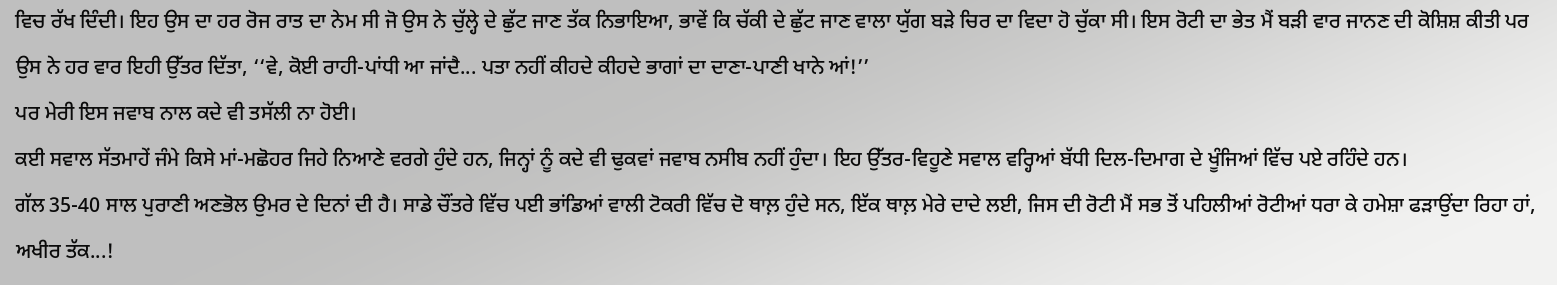ਵਿਚ ਰੱਖ ਦਿੰਦੀ। ਇਹ ਉਸ ਦਾ ਹਰ ਰੋਜ ਰਾਤ ਦਾ ਨੇਮ ਸੀ ਜੋ ਉਸ ਨੇ ਚੁੱਲ੍ਹੇ ਦੇ ਛੁੱਟ ਜਾਣ ਤੱਕ ਨਿਭਾਇਆ, ਭਾਵੇਂ ਕਿ ਚੱਕੀ ਦੇ ਛੁੱਟ ਜਾਣ ਵਾਲਾ ਯੁੱਗ ਬੜੇ ਚਿਰ ਦਾ ਵਿਦਾ ਹੋ ਚੁੱਕਾ ਸੀ। ਇਸ ਰੋਟੀ ਦਾ ਭੇਤ ਮੈਂ ਬੜੀ ਵਾਰ ਜਾਨਣ ਦੀ ਕੋਸ਼ਿਸ਼ ਕੀਤੀ ਪਰ ਉਸ ਨੇ ਹਰ ਵਾਰ ਇਹੀ ਉੱਤਰ ਦਿੱਤਾ, ‘‘ਵੇ, ਕੋਈ ਰਾਹੀ-ਪਾਂਧੀ ਆ ਜਾਂਦੈ... ਪਤਾ ਨਹੀਂ ਕੀਹਦੇ ਕੀਹਦੇ ਭਾਗਾਂ ਦਾ ਦਾਣਾ-ਪਾਣੀ ਖਾਨੇ ਆਂ!’’
ਪਰ ਮੇਰੀ ਇਸ ਜਵਾਬ ਨਾਲ ਕਦੇ ਵੀ ਤਸੱਲੀ ਨਾ ਹੋਈ।
ਕਈ ਸਵਾਲ ਸੱਤਮਾਹੇਂ ਜੰਮੇ ਕਿਸੇ ਮਾਂ-ਮਛੋਹਰ ਜਿਹੇ ਨਿਆਣੇ ਵਰਗੇ ਹੁੰਦੇ ਹਨ, ਜਿਨ੍ਹਾਂ ਨੂੰ ਕਦੇ ਵੀ ਢੁਕਵਾਂ ਜਵਾਬ ਨਸੀਬ ਨਹੀਂ ਹੁੰਦਾ। ਇਹ ਉੱਤਰ-ਵਿਹੂਣੇ ਸਵਾਲ ਵਰ੍ਹਿਆਂ ਬੱਧੀ ਦਿਲ-ਦਿਮਾਗ ਦੇ ਖੂੰਜਿਆਂ ਵਿੱਚ ਪਏ ਰਹਿੰਦੇ ਹਨ।
ਗੱਲ 35-40 ਸਾਲ ਪੁਰਾਣੀ ਅਣਭੋਲ ਉਮਰ ਦੇ ਦਿਨਾਂ ਦੀ ਹੈ। ਸਾਡੇ ਚੌਂਤਰੇ ਵਿੱਚ ਪਈ ਭਾਂਡਿਆਂ ਵਾਲੀ ਟੋਕਰੀ ਵਿੱਚ ਦੋ ਥਾਲ਼ ਹੁੰਦੇ ਸਨ, ਇੱਕ ਥਾਲ਼ ਮੇਰੇ ਦਾਦੇ ਲਈ, ਜਿਸ ਦੀ ਰੋਟੀ ਮੈਂ ਸਭ ਤੋਂ ਪਹਿਲੀਆਂ ਰੋਟੀਆਂ ਧਰਾ ਕੇ ਹਮੇਸ਼ਾ ਫੜਾਉਂਦਾ ਰਿਹਾ ਹਾਂ, ਅਖੀਰ ਤੱਕ...!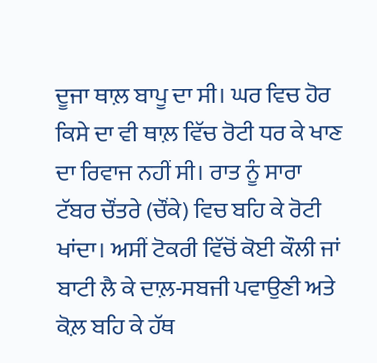ਦੂਜਾ ਥਾਲ਼ ਬਾਪੂ ਦਾ ਸੀ। ਘਰ ਵਿਚ ਹੋਰ ਕਿਸੇ ਦਾ ਵੀ ਥਾਲ਼ ਵਿੱਚ ਰੋਟੀ ਧਰ ਕੇ ਖਾਣ ਦਾ ਰਿਵਾਜ ਨਹੀਂ ਸੀ। ਰਾਤ ਨੂੰ ਸਾਰਾ ਟੱਬਰ ਚੌਂਤਰੇ (ਚੌਂਕੇ) ਵਿਚ ਬਹਿ ਕੇ ਰੋਟੀ ਖਾਂਦਾ। ਅਸੀਂ ਟੋਕਰੀ ਵਿੱਚੋਂ ਕੋਈ ਕੌਲੀ ਜਾਂ ਬਾਟੀ ਲੈ ਕੇ ਦਾਲ਼-ਸਬਜੀ ਪਵਾਉਣੀ ਅਤੇ ਕੋਲ਼ ਬਹਿ ਕੇ ਹੱਥ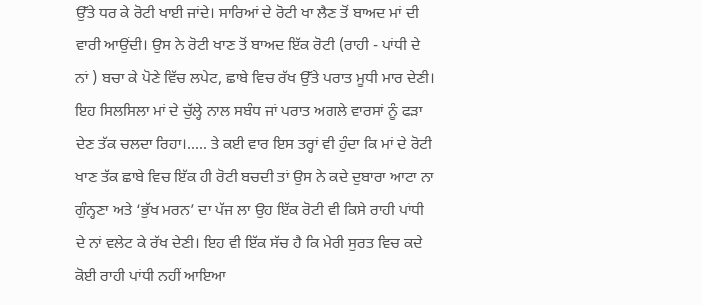ਉੱਤੇ ਧਰ ਕੇ ਰੋਟੀ ਖਾਈ ਜਾਂਦੇ। ਸਾਰਿਆਂ ਦੇ ਰੋਟੀ ਖਾ ਲੈਣ ਤੋਂ ਬਾਅਦ ਮਾਂ ਦੀ ਵਾਰੀ ਆਉਂਦੀ। ਉਸ ਨੇ ਰੋਟੀ ਖਾਣ ਤੋਂ ਬਾਅਦ ਇੱਕ ਰੋਟੀ (ਰਾਹੀ - ਪਾਂਧੀ ਦੇ ਨਾਂ ) ਬਚਾ ਕੇ ਪੋਣੇ ਵਿੱਚ ਲਪੇਟ, ਛਾਬੇ ਵਿਚ ਰੱਖ ਉੱਤੇ ਪਰਾਤ ਮੂਧੀ ਮਾਰ ਦੇਣੀ। ਇਹ ਸਿਲਸਿਲਾ ਮਾਂ ਦੇ ਚੁੱਲ੍ਹੇ ਨਾਲ ਸਬੰਧ ਜਾਂ ਪਰਾਤ ਅਗਲੇ ਵਾਰਸਾਂ ਨੂੰ ਫੜਾ ਦੇਣ ਤੱਕ ਚਲਦਾ ਰਿਹਾ।..... ਤੇ ਕਈ ਵਾਰ ਇਸ ਤਰ੍ਹਾਂ ਵੀ ਹੁੰਦਾ ਕਿ ਮਾਂ ਦੇ ਰੋਟੀ ਖਾਣ ਤੱਕ ਛਾਬੇ ਵਿਚ ਇੱਕ ਹੀ ਰੋਟੀ ਬਚਦੀ ਤਾਂ ਉਸ ਨੇ ਕਦੇ ਦੁਬਾਰਾ ਆਟਾ ਨਾ ਗੁੰਨ੍ਹਣਾ ਅਤੇ ‘ਭੁੱਖ ਮਰਨ’ ਦਾ ਪੱਜ ਲਾ ਉਹ ਇੱਕ ਰੋਟੀ ਵੀ ਕਿਸੇ ਰਾਹੀ ਪਾਂਧੀ ਦੇ ਨਾਂ ਵਲੇਟ ਕੇ ਰੱਖ ਦੇਣੀ। ਇਹ ਵੀ ਇੱਕ ਸੱਚ ਹੈ ਕਿ ਮੇਰੀ ਸੁਰਤ ਵਿਚ ਕਦੇ ਕੋਈ ਰਾਹੀ ਪਾਂਧੀ ਨਹੀਂ ਆਇਆ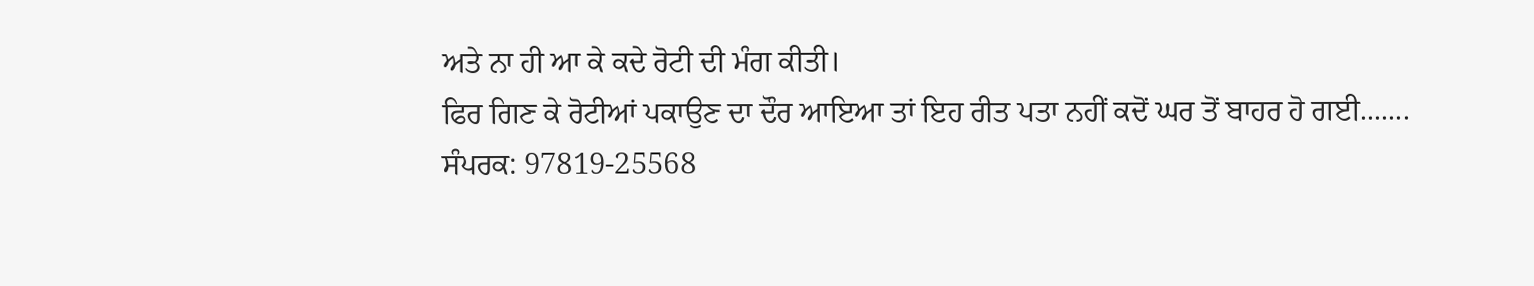ਅਤੇ ਨਾ ਹੀ ਆ ਕੇ ਕਦੇ ਰੋਟੀ ਦੀ ਮੰਗ ਕੀਤੀ।
ਫਿਰ ਗਿਣ ਕੇ ਰੋਟੀਆਂ ਪਕਾਉਣ ਦਾ ਦੌਰ ਆਇਆ ਤਾਂ ਇਹ ਰੀਤ ਪਤਾ ਨਹੀਂ ਕਦੋਂ ਘਰ ਤੋਂ ਬਾਹਰ ਹੋ ਗਈ.......
ਸੰਪਰਕ: 97819-25568